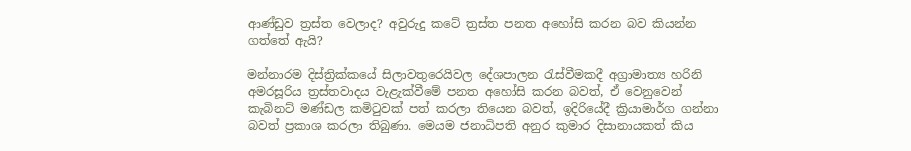ආණ්ඩුව ත්‍රස්ත වෙලාද? අවුරුදු කටේ ත්‍රස්ත පනත අහෝසි කරන බව කියන්න ගත්තේ ඇයි?

මන්නාරම දිස්ත්‍රික්කයේ සිලාවතුරෙයිවල දේශපාලන රැස්වීමකදී අග්‍රාමාත්‍ය හරිනි අමරසූරිය ත්‍රස්තවාදය වැළැක්වීමේ පනත අහෝසි කරන බවත්, ඒ වෙනුවෙන් කැබිනට් මණ්ඩල කමිටුවක් පත් කරලා තියෙන බවත්, ඉදිරියේදී ක්‍රියාමාර්ග ගන්නා බවත් ප්‍රකාශ කරලා තිබුණා. මෙයම ජනාධිපති අනුර කුමාර දිසානායකත් කිය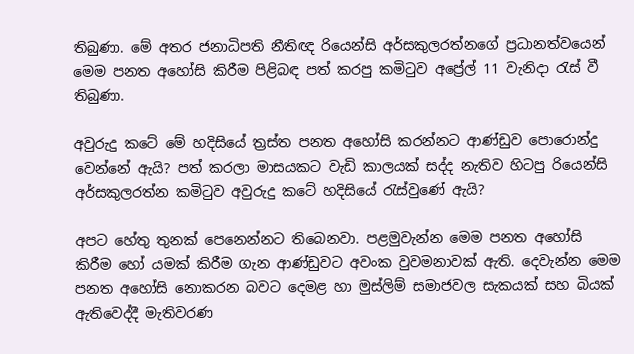තිබුණා. මේ අතර ජනාධිපති නීතිඥ රියෙන්සි අර්සකුලරත්නගේ ප්‍රධානත්වයෙන් මෙම පනත අහෝසි කිරීම පිළිබඳ පත් කරපු කමිටුව අප්‍රේල් 11 වැනිදා රැස් වී තිබුණා.

අවුරුදු කටේ මේ හදිසියේ ත්‍රස්ත පනත අහෝසි කරන්නට ආණ්ඩුව පොරොන්දු වෙන්නේ ඇයි? පත් කරලා මාසයකට වැඩි කාලයක් සද්ද නැතිව හිටපු රියෙන්සි අර්සකුලරත්න කමිටුව අවුරුදු කටේ හදිසියේ රැස්වුණේ ඇයි?

අපට හේතු තුනක් පෙනෙන්නට තිබෙනවා. පළමුවැන්න මෙම පනත අහෝසි කිරීම හෝ යමක් කිරීම ගැන ආණ්ඩුවට අවංක වුවමනාවක් ඇති. දෙවැන්න මෙම පනත අහෝසි නොකරන බවට දෙමළ හා මුස්ලිම් සමාජවල සැකයක් සහ බියක් ඇතිවෙද්දී මැතිවරණ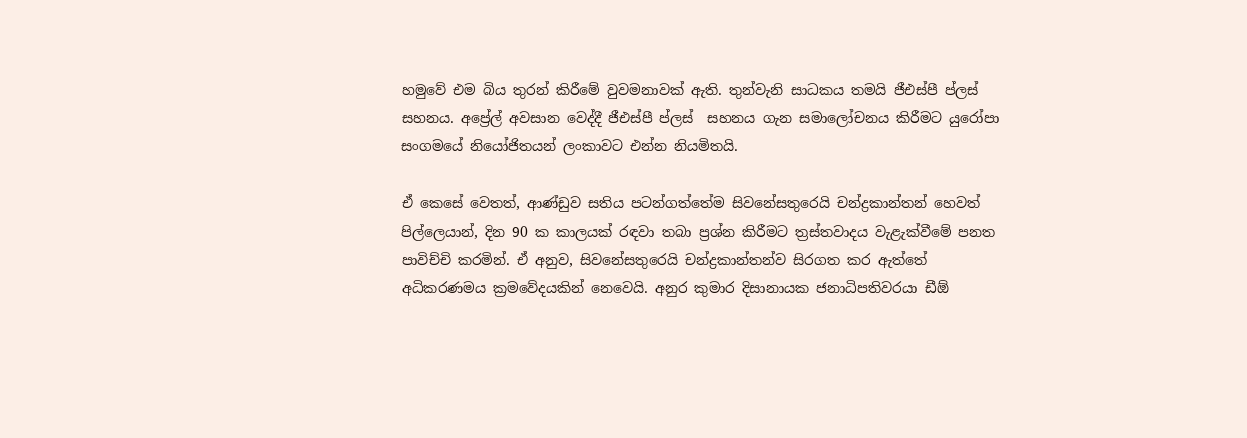හමුවේ එම බිය තුරන් කිරීමේ වුවමනාවක් ඇති. තුන්වැනි සාධකය තමයි ජීඑස්පී ප්ලස් සහනය. අප්‍රේල් අවසාන වෙද්දී ජීඑස්පී ප්ලස්  සහනය ගැන සමාලෝචනය කිරීමට යුරෝපා සංගමයේ නියෝජිතයන් ලංකාවට එන්න නියමිතයි.

ඒ කෙසේ වෙතත්, ආණ්ඩුව සතිය පටන්ගත්තේම සිවනේසතුරෙයි චන්ද්‍රකාන්තන් හෙවත් පිල්ලෙයාන්, දින 90 ක කාලයක් රඳවා තබා ප්‍රශ්න කිරීමට ත්‍රස්තවාදය වැළැක්වීමේ පනත පාවිච්චි කරමින්. ඒ අනුව, සිවනේසතුරෙයි චන්ද්‍රකාන්තන්ව සිරගත කර ඇත්තේ අධිකරණමය ක්‍රමවේදයකින් නෙවෙයි. අනුර කුමාර දිසානායක ජනාධිපතිවරයා ඩීඕ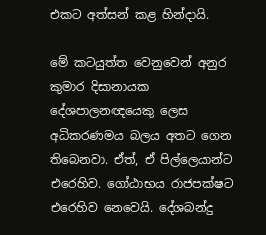එකට අත්සන් කළ හින්දායි.

මේ කටයුත්ත වෙනුවෙන් අනුර කුමාර දිසානායක දේශපාලනඥයෙකු ලෙස අධිකරණමය බලය අතට ගෙන තිබෙනවා. ඒත්, ඒ පිල්ලෙයාන්ට එරෙහිව. ගෝඨාභය රාජපක්ෂට එරෙහිව නෙවෙයි. දේශබන්දු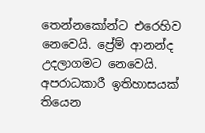තෙන්නකෝන්ට එරෙහිව නෙවෙයි. ප්‍රේම් ආනන්ද උදලාගමට නෙවෙයි. අපරාධකාරී ඉතිහාසයක් තියෙන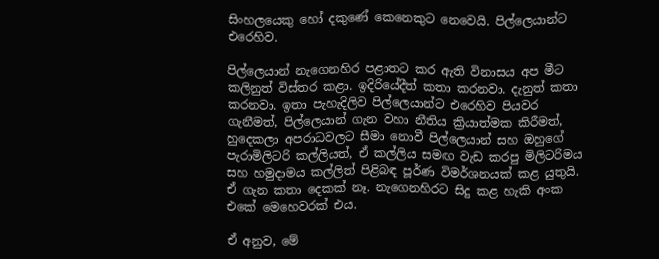සිංහලයෙකු හෝ දකුණේ කෙනෙකුට නෙවෙයි. පිල්ලෙයාන්ට එරෙහිව.

පිල්ලෙයාන් නැගෙනහිර පළාතට කර ඇති විනාසය අප මීට කලිනුත් විස්තර කළා. ඉදිරියේදීත් කතා කරනවා. දැනුත් කතා කරනවා. ඉතා පැහැදිලිව පිල්ලෙයාන්ට එරෙහිව පියවර ගැනීමත්, පිල්ලෙයාන් ගැන වහා නීතිය ක්‍රියාත්මක කිරීමත්, හුදෙකලා අපරාධවලට සීමා නොවී පිල්ලෙයාන් සහ ඔහුගේ පැරාමිලිටරි කල්ලියත්, ඒ කල්ලිය සමඟ වැඩ කරපු මිලිටරිමය සහ හමුදාමය කල්ලිත් පිළිබඳ පූර්ණ විමර්ශනයක් කළ යුතුයි. ඒ ගැන කතා දෙකක් නෑ. නැගෙනහිරට සිදු කළ හැකි අංක එකේ මෙහෙවරක් එය.

ඒ අනුව, මේ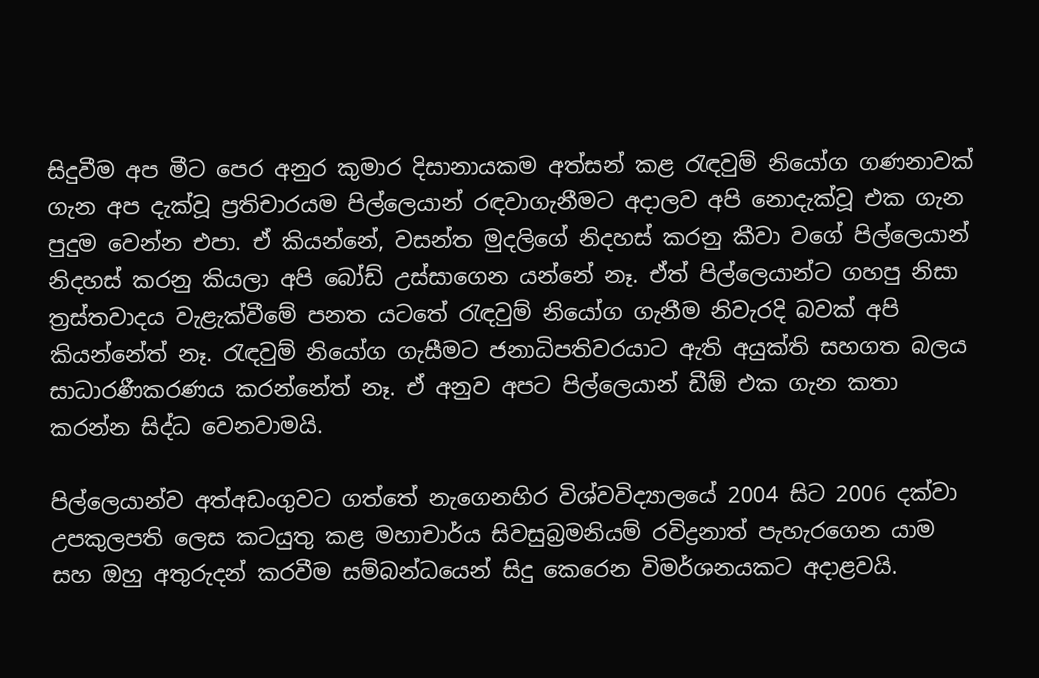සිදුවීම අප මීට පෙර අනුර කුමාර දිසානායකම අත්සන් කළ රැඳවුම් නියෝග ගණනාවක් ගැන අප දැක්වූ ප්‍රතිචාරයම පිල්ලෙයාන් රඳවාගැනීමට අදාලව අපි නොදැක්වූ එක ගැන පුදුම වෙන්න එපා. ඒ කියන්නේ, වසන්ත මුදලිගේ නිදහස් කරනු කීවා වගේ පිල්ලෙයාන් නිදහස් කරනු කියලා අපි බෝඩ් උස්සාගෙන යන්නේ නෑ. ඒත් පිල්ලෙයාන්ට ගහපු නිසා ත්‍රස්තවාදය වැළැක්වීමේ පනත යටතේ රැඳවුම් නියෝග ගැනීම නිවැරදි බවක් අපි කියන්නේත් නෑ. රැඳවුම් නියෝග ගැසීමට ජනාධිපතිවරයාට ඇති අයුක්ති සහගත බලය සාධාරණීකරණය කරන්නේත් නෑ. ඒ අනුව අපට පිල්ලෙයාන් ඩීඕ එක ගැන කතා කරන්න සිද්ධ වෙනවාමයි.

පිල්ලෙයාන්ව අත්අඩංගුවට ගත්තේ නැගෙනහිර විශ්වවිද්‍යාලයේ 2004 සිට 2006 දක්වා උපකුලපති ලෙස කටයුතු කළ මහාචාර්ය සිවසුබ්‍රමනියම් රවිද්‍රනාත් පැහැරගෙන යාම සහ ඔහු අතුරුදන් කරවීම සම්බන්ධයෙන් සිදු කෙරෙන විමර්ශනයකට අදාළවයි.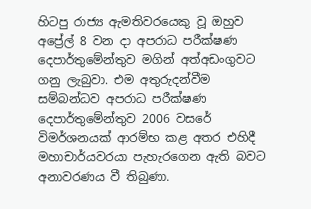හිටපු රාජ්‍ය ඇමතිවරයෙකු වූ ඔහුව අප්‍රේල් 8 වන දා අපරාධ පරීක්ෂණ දෙපාර්තුමේන්තුව මගින් අත්අඩංගුවට ගනු ලැබුවා. එම අතුරුදන්වීම සම්බන්ධව අපරාධ පරීක්ෂණ දෙපාර්තුමේන්තුව 2006 වසරේ විමර්ශනයක් ආරම්භ කළ අතර එහිදී මහාචාර්යවරයා පැහැරගෙන ඇති බවට අනාවරණය වී තිබුණා.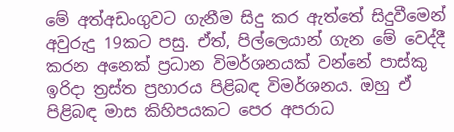මේ අත්අඩංගුවට ගැනීම සිදු කර ඇත්තේ සිදුවීමෙන් අවුරුදු 19කට පසු. ඒත්, පිල්ලෙයාන් ගැන මේ වෙද්දී කරන අනෙක් ප්‍රධාන විමර්ශනයක් වන්නේ පාස්කු ඉරිදා ත්‍රස්ත ප්‍රහාරය පිළිබඳ විමර්ශනය. ඔහු ඒ පිළිබඳ මාස කිහිපයකට පෙර අපරාධ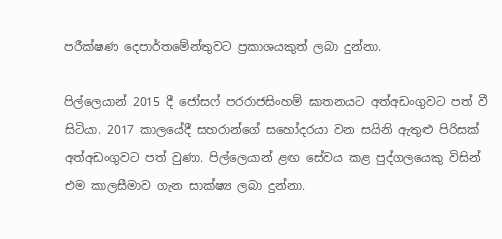පරීක්ෂණ දෙපාර්තමේන්තුවට ප්‍රකාශයකුත් ලබා දුන්නා.

පිල්ලෙයාන් 2015 දී ජෝසෆ් පරරාජසිංහම් ඝාතනයට අත්අඩංගුවට පත් වී සිටියා. 2017 කාලයේදී සහරාන්ගේ සහෝදරයා වන සයිනි ඇතුළු පිරිසක් අත්අඩංගුවට පත් වුණා. පිල්ලෙයාන් ළඟ සේවය කළ පුද්ගලයෙකු විසින් එම කාලසීමාව ගැන සාක්ෂ්‍ය ලබා දුන්නා.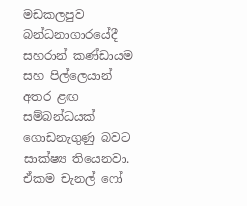මඩකලපුව බන්ධනාගාරයේදී සහරාන් කණ්ඩායම සහ පිල්ලෙයාන් අතර ළඟ සම්බන්ධයක් ගොඩනැගුණු බවට සාක්ෂ්‍ය තියෙනවා. ඒකම චැනල් ෆෝ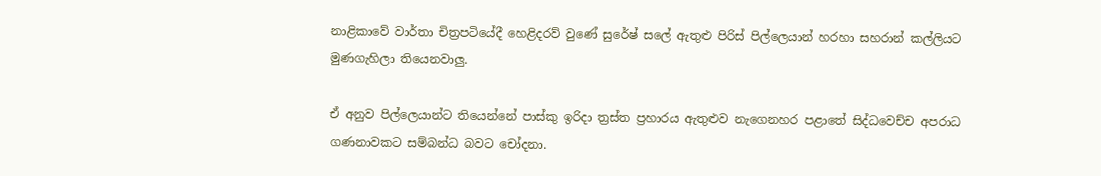නාළිකාවේ වාර්තා චිත්‍රපටියේදී හෙළිදරව් වුණේ සුරේෂ් සලේ ඇතුළු පිරිස් පිල්ලෙයාන් හරහා සහරාන් කල්ලියට මුණගැහිලා තියෙනවාලු.

ඒ අනුව පිල්ලෙයාන්ට තියෙන්නේ පාස්කු ඉරිදා ත්‍රස්ත ප්‍රහාරය ඇතුළුව නැගෙනහර පළාතේ සිද්ධවෙච්ච අපරාධ ගණනාවකට සම්බන්ධ බවට චෝදනා.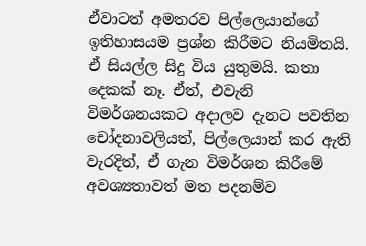ඒවාටත් අමතරව පිල්ලෙයාන්ගේ ඉතිහාසයම ප්‍රශ්න කිරීමට නියමිතයි. ඒ සියල්ල සිදු විය යුතුමයි. කතා දෙකක් නෑ. ඒත්, එවැනි විමර්ශනයකට අදාලව දැනට පවතින චෝදනාවලියත්, පිල්ලෙයාන් කර ඇති වැරදිත්, ඒ ගැන විමර්ශන කිරීමේ අවශ්‍යතාවත් මත පදනම්ව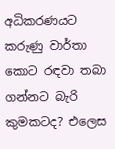අධිකරණයට කරුණු වාර්තා කොට රඳවා තබා ගන්නට බැරි කුමකටද? එලෙස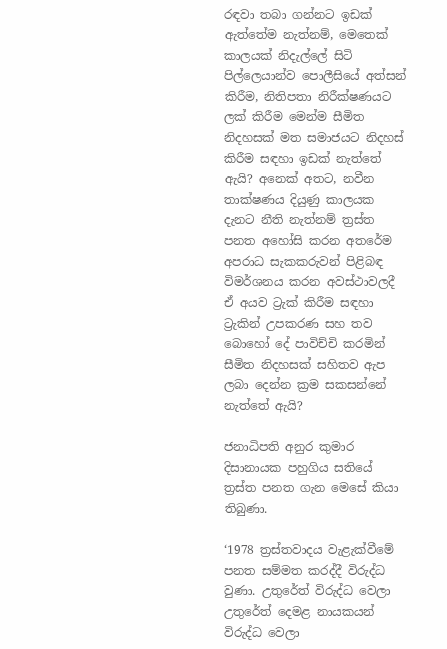රඳවා තබා ගන්නට ඉඩක් ඇත්තේම නැත්නම්, මෙතෙක් කාලයක් නිදැල්ලේ සිටි පිල්ලෙයාන්ව පොලීසියේ අත්සන් කිරීම, නිතිපතා නිරීක්ෂණයට ලක් කිරීම මෙන්ම සීමිත නිදහසක් මත සමාජයට නිදහස් කිරීම සඳහා ඉඩක් නැත්තේ ඇයි? අනෙක් අතට, නවීන තාක්ෂණය දියුණු කාලයක දැනට නීති නැත්නම් ත්‍රස්ත පනත අහෝසි කරන අතරේම අපරාධ සැකකරුවන් පිළිබඳ විමර්ශනය කරන අවස්ථාවලදී ඒ අයව ට්‍රැක් කිරීම සඳහා ට්‍රැකින් උපකරණ සහ තව බොහෝ දේ පාවිච්චි කරමින් සීමිත නිදහසක් සහිතව ඇප ලබා දෙන්න ක්‍රම සකසන්නේ නැත්තේ ඇයි?

ජනාධිපති අනුර කුමාර දිසානායක පහුගිය සතියේ ත්‍රස්ත පනත ගැන මෙසේ කියා තිබුණා.

‘1978 ත්‍රස්තවාදය වැළැක්වීමේ පනත සම්මත කරද්දී විරුද්ධ වුණා. උතුරේත් විරුද්ධ වෙලා උතුරේත් දෙමළ නායකයන් විරුද්ධ වෙලා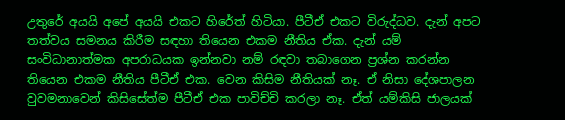උතුරේ අයයි අපේ අයයි එකට හිරේත් හිටියා. පීටීඒ එකට විරුද්ධව. දැන් අපට තත්වය සමනය කිරීම සඳහා තියෙන එකම නීතිය ඒක. දැන් යම් සංවිධානාත්මක අපරාධයක ඉන්නවා නම් රඳවා තබාගෙන ප්‍රශ්න කරන්න තියෙන එකම නීතිය පීටීඒ එක. වෙන කිසිම නීතියක් නෑ. ඒ නිසා දේශපාලන වුවමනාවෙන් කිසිසේත්ම පීටීඒ එක පාවිච්චි කරලා නෑ. ඒත් යම්කිසි ජාලයක්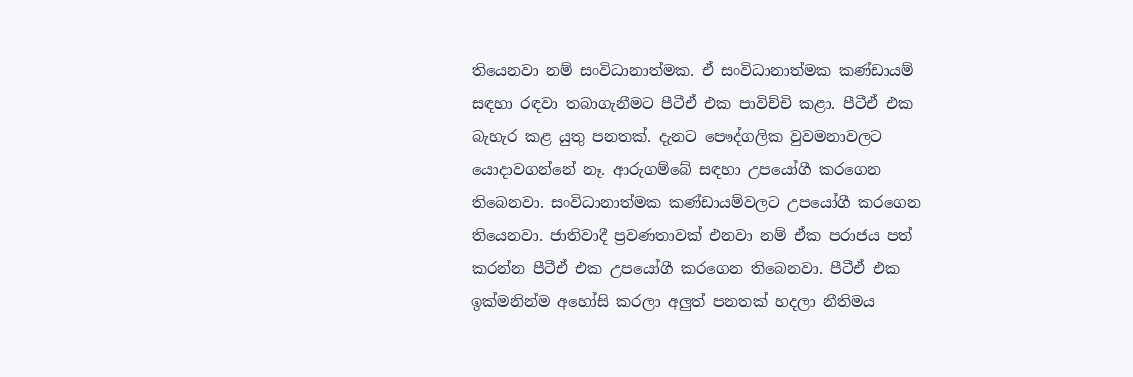තියෙනවා නම් සංවිධානාත්මක. ඒ සංවිධානාත්මක කණ්ඩායම් සඳහා රඳවා තබාගැනීමට පීටීඒ එක පාවිච්චි කළා. පීටීඒ එක බැහැර කළ යුතු පනතක්. දැනට පෞද්ගලික වුවමනාවලට යොදාවගන්නේ නෑ. ආරුගම්බේ සඳහා උපයෝගී කරගෙන තිබෙනවා. සංවිධානාත්මක කණ්ඩායම්වලට උපයෝගී කරගෙන තියෙනවා. ජාතිවාදී ප්‍රවණතාවක් එනවා නම් ඒක පරාජය පත් කරන්න පීටීඒ එක උපයෝගී කරගෙන තිබෙනවා. පීටීඒ එක ඉක්මනින්ම අහෝසි කරලා අලුත් පනතක් හදලා නීතිමය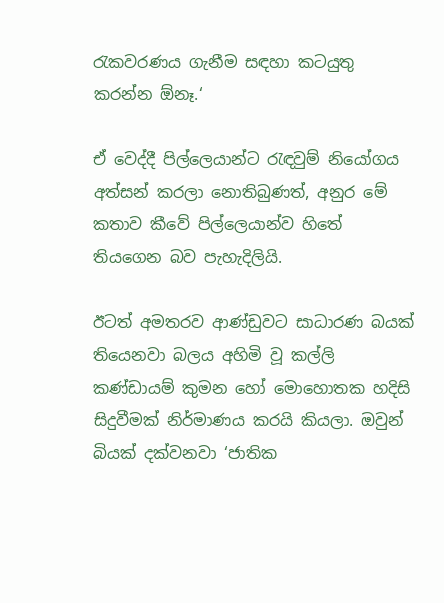රැකවරණය ගැනීම සඳහා කටයුතු කරන්න ඕනෑ.‘

ඒ වෙද්දී පිල්ලෙයාන්ට රැඳවුම් නියෝගය අත්සන් කරලා නොතිබුණත්, අනුර මේ කතාව කීවේ පිල්ලෙයාන්ව හිතේ තියගෙන බව පැහැදිලියි.

ඊටත් අමතරව ආණ්ඩුවට සාධාරණ බයක් තියෙනවා බලය අහිමි වූ කල්ලි කණ්ඩායම් කුමන හෝ මොහොතක හදිසි සිදුවීමක් නිර්මාණය කරයි කියලා. ඔවුන් බියක් දක්වනවා ‘ජාතික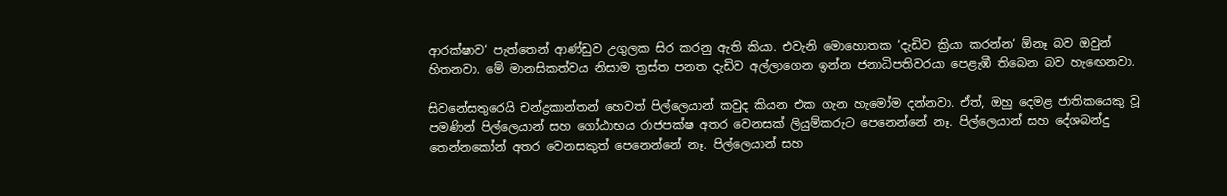ආරක්ෂාව‘ පැත්තෙන් ආණ්ඩුව උගුලක සිර කරනු ඇති කියා. එවැනි මොහොතක ‘දැඩිව ක්‍රියා කරන්න‘ ඕනෑ බව ඔවුන් හිතනවා. මේ මානසිකත්වය නිසාම ත්‍රස්ත පනත දැඩිව අල්ලාගෙන ඉන්න ජනාධිපතිවරයා පෙළැඹී තිබෙන බව හැඟෙනවා.

සිවනේසතුරෙයි චන්ද්‍රකාන්තන් හෙවත් පිල්ලෙයාන් කවුද කියන එක ගැන හැමෝම දන්නවා. ඒත්, ඔහු දෙමළ ජාතිකයෙකු වූ පමණින් පිල්ලෙයාන් සහ ගෝඨාභය රාජපක්ෂ අතර වෙනසක් ලියුම්කරුට පෙනෙන්නේ නෑ. පිල්ලෙයාන් සහ දේශබන්දු තෙන්නකෝන් අතර වෙනසකුත් පෙනෙන්නේ නෑ. පිල්ලෙයාන් සහ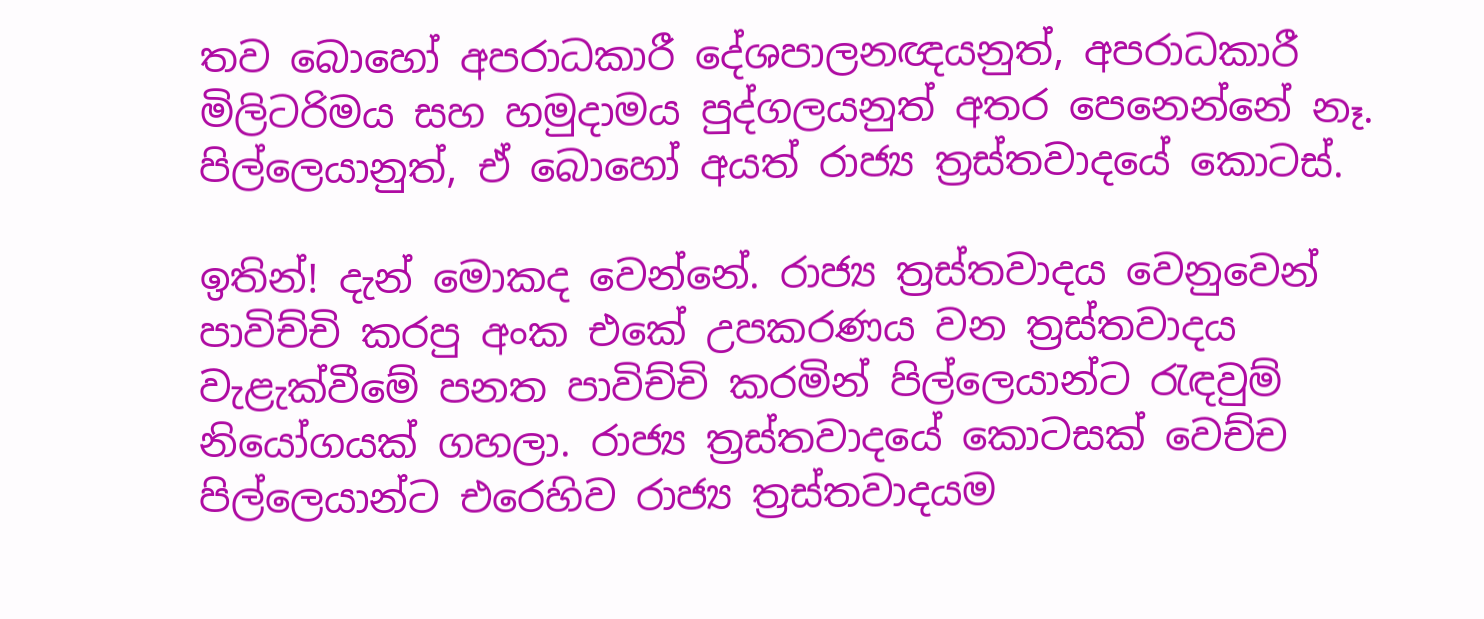තව බොහෝ අපරාධකාරී දේශපාලනඥයනුත්, අපරාධකාරී මිලිටරිමය සහ හමුදාමය පුද්ගලයනුත් අතර පෙනෙන්නේ නෑ. පිල්ලෙයානුත්, ඒ බොහෝ අයත් රාජ්‍ය ත්‍රස්තවාදයේ කොටස්.

ඉතින්! දැන් මොකද වෙන්නේ. රාජ්‍ය ත්‍රස්තවාදය වෙනුවෙන් පාවිච්චි කරපු අංක එකේ උපකරණය වන ත්‍රස්තවාදය වැළැක්වීමේ පනත පාවිච්චි කරමින් පිල්ලෙයාන්ට රැඳවුම් නියෝගයක් ගහලා. රාජ්‍ය ත්‍රස්තවාදයේ කොටසක් වෙච්ච පිල්ලෙයාන්ට එරෙහිව රාජ්‍ය ත්‍රස්තවාදයම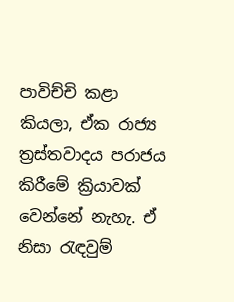පාවිච්චි කළා කියලා, ඒක රාජ්‍ය  ත්‍රස්තවාදය පරාජය කිරීමේ ක්‍රියාවක් වෙන්නේ නැහැ. ඒ නිසා රැඳවුම්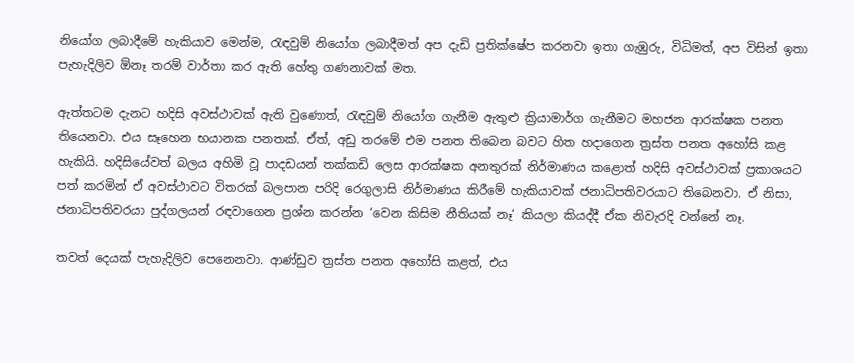නියෝග ලබාදීමේ හැකියාව මෙන්ම, රැඳවුම් නියෝග ලබාදීමත් අප දැඩි ප්‍රතික්ෂේප කරනවා ඉතා ගැඹුරු, විධිමත්, අප විසින් ඉතා පැහැදිලිව ඕනෑ තරම් වාර්තා කර ඇති හේතු ගණනාවක් මත.

ඇත්තටම දැනට හදිසි අවස්ථාවක් ඇති වුණොත්, රැඳවුම් නියෝග ගැනීම ඇතුළු ක්‍රියාමාර්ග ගැනීමට මහජන ආරක්ෂක පනත තියෙනවා. එය සෑහෙන භයානක පනතක්. ඒත්, අඩු තරමේ එම පනත තිබෙන බවට හිත හදාගෙන ත්‍රස්ත පනත අහෝසි කළ හැකියි. හදිසියේවත් බලය අහිමි වූ පාදඩයන් තක්කඩි ලෙස ආරක්ෂක අනතුරක් නිර්මාණය කළොත් හදිසි අවස්ථාවක් ප්‍රකාශයට පත් කරමින් ඒ අවස්ථාවට විතරක් බලපාන පරිදි රෙගුලාසි නිර්මාණය කිරීමේ හැකියාවක් ජනාධිපතිවරයාට තිබෙනවා. ඒ නිසා, ජනාධිපතිවරයා පුද්ගලයන් රඳවාගෙන ප්‍රශ්න කරන්න ‘වෙන කිසිම නීතියක් නෑ‘ කියලා කියද්දී ඒක නිවැරදි වන්නේ නෑ.

තවත් දෙයක් පැහැදිලිව පෙනෙනවා. ආණ්ඩුව ත්‍රස්ත පනත අහෝසි කළත්, එය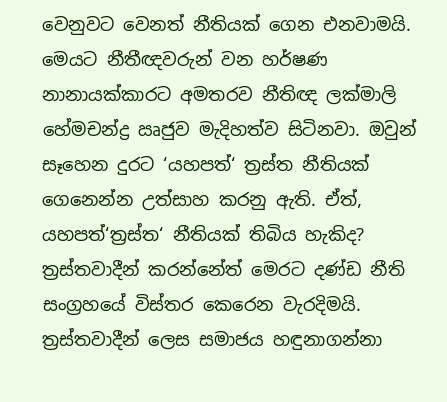වෙනුවට වෙනත් නීතියක් ගෙන එනවාමයි. මෙයට නීතීඥවරුන් වන හර්ෂණ නානායක්කාරට අමතරව නීතිඥ ලක්මාලි හේමචන්ද්‍ර ඍජුව මැදිහත්ව සිටිනවා. ඔවුන් සෑහෙන දුරට ‘යහපත්‘ ත්‍රස්ත නීතියක් ගෙනෙන්න උත්සාහ කරනු ඇති. ඒත්, යහපත්‘ත්‍රස්ත‘ නීතියක් තිබිය හැකිද? ත්‍රස්තවාදීන් කරන්නේත් මෙරට දණ්ඩ නීති සංග්‍රහයේ විස්තර කෙරෙන වැරදිමයි. ත්‍රස්තවාදීන් ලෙස සමාජය හඳුනාගන්නා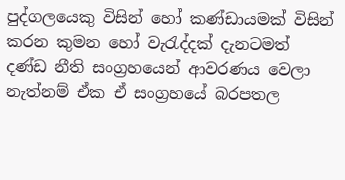පුද්ගලයෙකු විසින් හෝ කණ්ඩායමක් විසින් කරන කුමන හෝ වැරැද්දක් දැනටමත් දණ්ඩ නීති සංග්‍රහයෙන් ආවරණය වෙලා නැත්නම් ඒක ඒ සංග්‍රහයේ බරපතල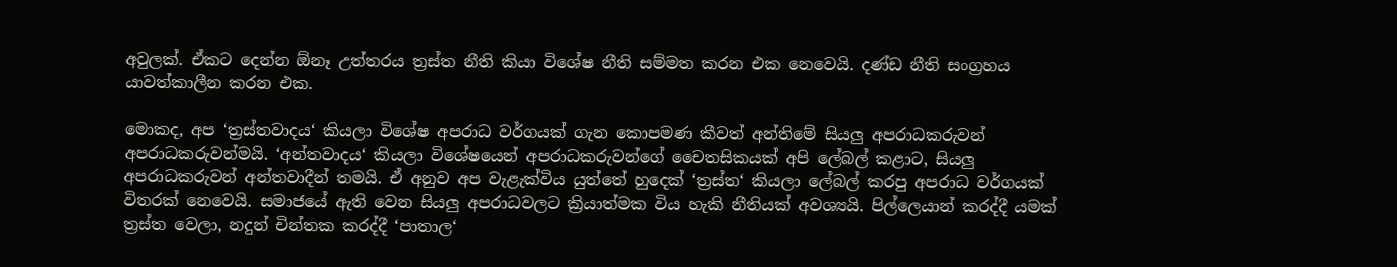අවුලක්. ඒකට දෙන්න ඕනෑ උත්තරය ත්‍රස්ත නීති කියා විශේෂ නීති සම්මත කරන එක නෙවෙයි. දණ්ඩ නීති සංග්‍රහය යාවත්කාලීන කරන එක.

මොකද, අප ‘ත්‍රස්තවාදය‘ කියලා විශේෂ අපරාධ වර්ගයක් ගැන කොපමණ කීවත් අන්තිමේ සියලු අපරාධකරුවන් අපරාධකරුවන්මයි. ‘අන්තවාදය‘ කියලා විශේෂයෙන් අපරාධකරුවන්ගේ චෛතසිකයක් අපි ලේබල් කළාට, සියලු අපරාධකරුවන් අන්තවාදීන් තමයි. ඒ අනුව අප වැළැක්විය යුත්තේ හුදෙක් ‘ත්‍රස්ත‘ කියලා ලේබල් කරපු අපරාධ වර්ගයක් විතරක් නෙවෙයි. සමාජයේ ඇති වෙන සියලු අපරාධවලට ක්‍රියාත්මක විය හැකි නීතියක් අවශ්‍යයි. පිල්ලෙයාන් කරද්දී යමක් ත්‍රස්ත වෙලා, නදුන් චින්තක කරද්දී ‘පාතාල‘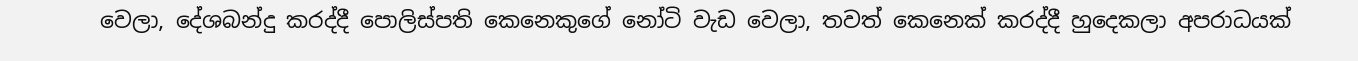වෙලා, දේශබන්දු කරද්දී පොලිස්පති කෙනෙකුගේ නෝටි වැඩ වෙලා, තවත් කෙනෙක් කරද්දී හුදෙකලා අපරාධයක්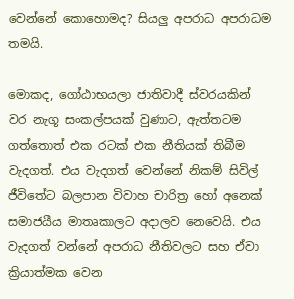වෙන්නේ කොහොමද? සියලු අපරාධ අපරාධම තමයි.

මොකද, ගෝඨාභයලා ජාතිවාදී ස්වරයකින් වර නැගූ සංකල්පයක් වුණාට, ඇත්තටම ගත්තොත් එක රටක් එක නීතියක් තිබීම වැදගත්. එය වැදගත් වෙන්නේ නිකම් සිවිල් ජීවිතේට බලපාන විවාහ චාරිත්‍ර හෝ අනෙක් සමාජයීය මාතෘකාලට අදාලව නෙවෙයි. එය වැදගත් වන්නේ අපරාධ නීතිවලට සහ ඒවා ක්‍රියාත්මක වෙන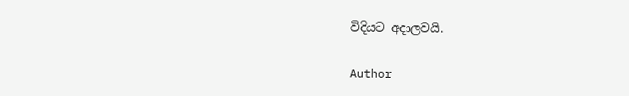විදියට අදාලවයි.

Author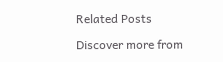Related Posts

Discover more from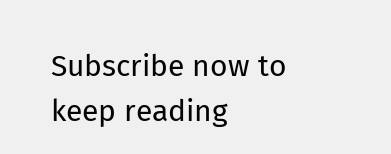Subscribe now to keep reading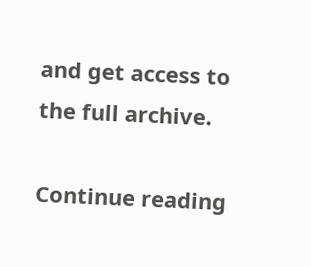and get access to the full archive.

Continue reading